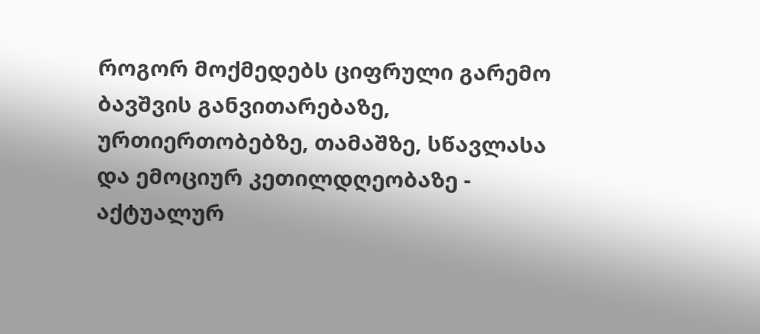როგორ მოქმედებს ციფრული გარემო ბავშვის განვითარებაზე, ურთიერთობებზე, თამაშზე, სწავლასა და ემოციურ კეთილდღეობაზე - აქტუალურ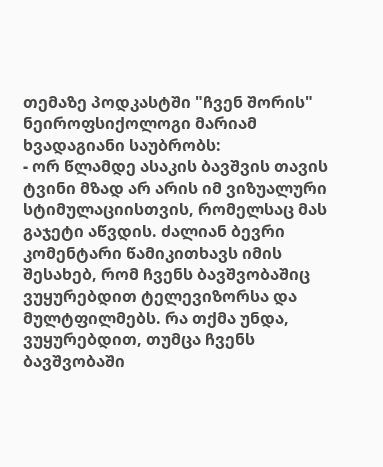თემაზე პოდკასტში "ჩვენ შორის" ნეიროფსიქოლოგი მარიამ ხვადაგიანი საუბრობს:
- ორ წლამდე ასაკის ბავშვის თავის ტვინი მზად არ არის იმ ვიზუალური სტიმულაციისთვის, რომელსაც მას გაჯეტი აწვდის. ძალიან ბევრი კომენტარი წამიკითხავს იმის შესახებ, რომ ჩვენს ბავშვობაშიც ვუყურებდით ტელევიზორსა და მულტფილმებს. რა თქმა უნდა, ვუყურებდით, თუმცა ჩვენს ბავშვობაში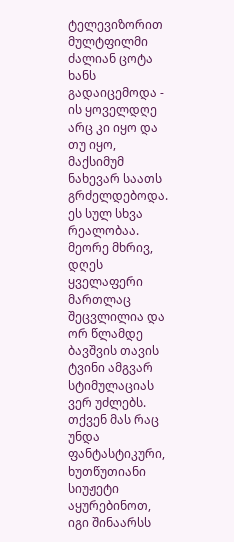ტელევიზორით მულტფილმი ძალიან ცოტა ხანს გადაიცემოდა - ის ყოველდღე არც კი იყო და თუ იყო, მაქსიმუმ ნახევარ საათს გრძელდებოდა. ეს სულ სხვა რეალობაა.
მეორე მხრივ, დღეს ყველაფერი მართლაც შეცვლილია და ორ წლამდე ბავშვის თავის ტვინი ამგვარ სტიმულაციას ვერ უძლებს. თქვენ მას რაც უნდა ფანტასტიკური, ხუთწუთიანი სიუჟეტი აყურებინოთ, იგი შინაარსს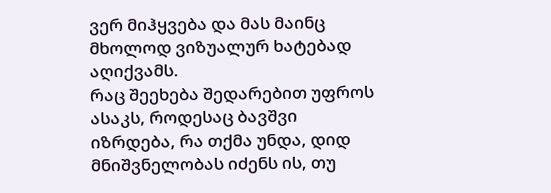ვერ მიჰყვება და მას მაინც მხოლოდ ვიზუალურ ხატებად აღიქვამს.
რაც შეეხება შედარებით უფროს ასაკს, როდესაც ბავშვი იზრდება, რა თქმა უნდა, დიდ მნიშვნელობას იძენს ის, თუ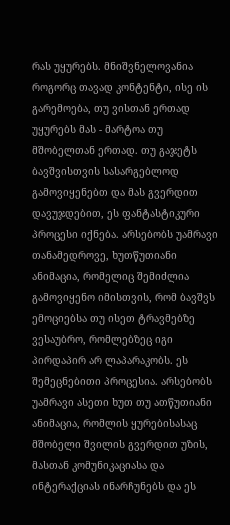რას უყურებს. მნიშვნელოვანია როგორც თავად კონტენტი, ისე ის გარემოება, თუ ვისთან ერთად უყურებს მას - მარტოა თუ მშობელთან ერთად. თუ გაჯეტს ბავშვისთვის სასარგებლოდ გამოვიყენებთ და მას გვერდით დავუჯდებით, ეს ფანტასტიკური პროცესი იქნება. არსებობს უამრავი თანამედროვე, ხუთწუთიანი ანიმაცია, რომელიც შემიძლია გამოვიყენო იმისთვის, რომ ბავშვს ემოციებსა თუ ისეთ ტრავმებზე ვესაუბრო, რომლებზეც იგი პირდაპირ არ ლაპარაკობს. ეს შემეცნებითი პროცესია. არსებობს უამრავი ასეთი ხუთ თუ ათწუთიანი ანიმაცია, რომლის ყურებისასაც მშობელი შვილის გვერდით უზის, მასთან კომუნიკაციასა და ინტერაქციას ინარჩუნებს და ეს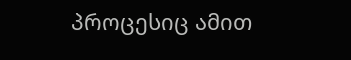პროცესიც ამით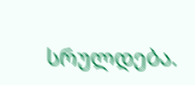სრულდება.